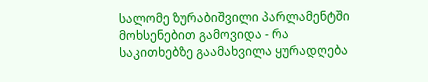სალომე ზურაბიშვილი პარლამენტში მოხსენებით გამოვიდა - რა საკითხებზე გაამახვილა ყურადღება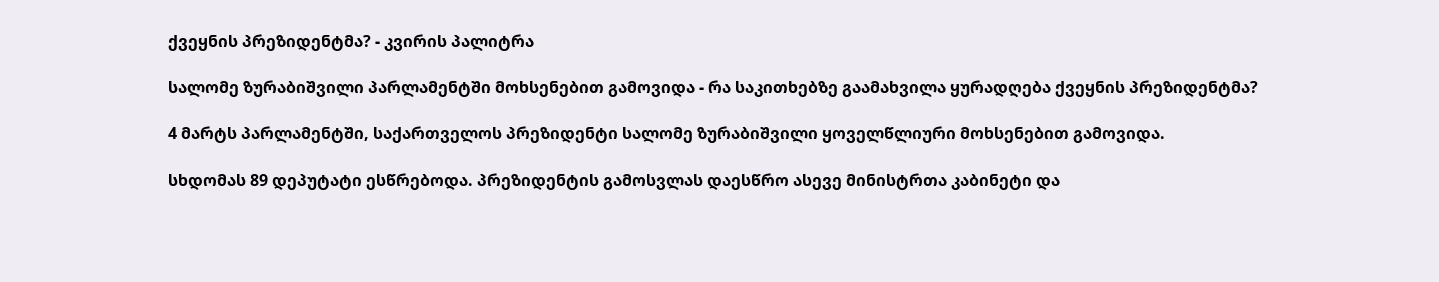ქვეყნის პრეზიდენტმა? - კვირის პალიტრა

სალომე ზურაბიშვილი პარლამენტში მოხსენებით გამოვიდა - რა საკითხებზე გაამახვილა ყურადღება ქვეყნის პრეზიდენტმა?

4 მარტს პარლამენტში, საქართველოს პრეზიდენტი სალომე ზურაბიშვილი ყოველწლიური მოხსენებით გამოვიდა.

სხდომას 89 დეპუტატი ესწრებოდა. პრეზიდენტის გამოსვლას დაესწრო ასევე მინისტრთა კაბინეტი და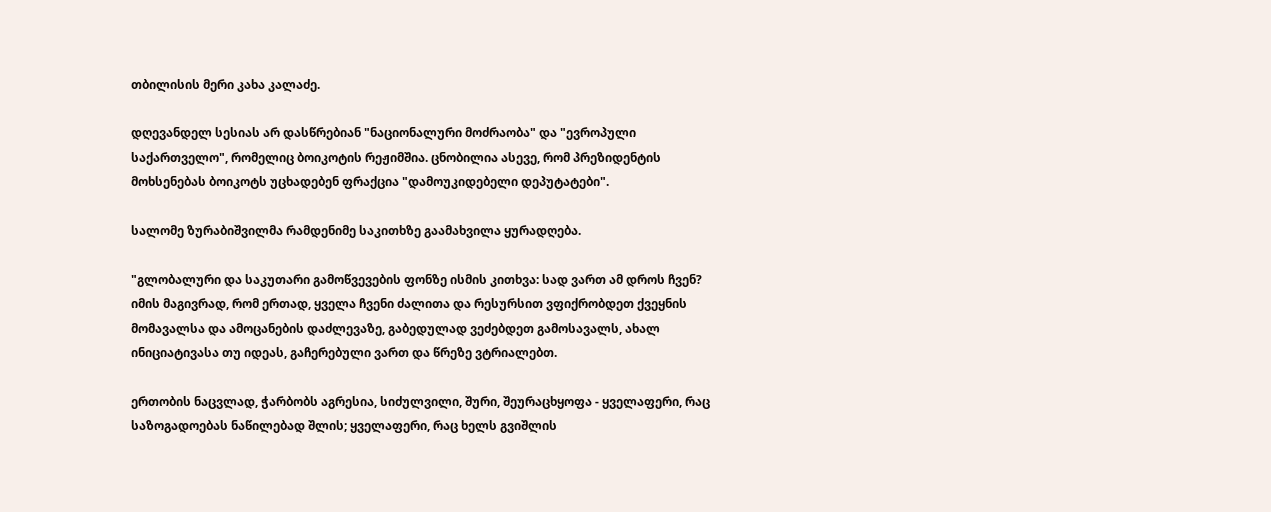თბილისის მერი კახა კალაძე.

დღევანდელ სესიას არ დასწრებიან "ნაციონალური მოძრაობა" და "ევროპული საქართველო", რომელიც ბოიკოტის რეჟიმშია. ცნობილია ასევე, რომ პრეზიდენტის მოხსენებას ბოიკოტს უცხადებენ ფრაქცია "დამოუკიდებელი დეპუტატები".

სალომე ზურაბიშვილმა რამდენიმე საკითხზე გაამახვილა ყურადღება.

"გლობალური და საკუთარი გამოწვევების ფონზე ისმის კითხვა: სად ვართ ამ დროს ჩვენ? იმის მაგივრად, რომ ერთად, ყველა ჩვენი ძალითა და რესურსით ვფიქრობდეთ ქვეყნის მომავალსა და ამოცანების დაძლევაზე, გაბედულად ვეძებდეთ გამოსავალს, ახალ ინიციატივასა თუ იდეას, გაჩერებული ვართ და წრეზე ვტრიალებთ.

ერთობის ნაცვლად, ჭარბობს აგრესია, სიძულვილი, შური, შეურაცხყოფა - ყველაფერი, რაც საზოგადოებას ნაწილებად შლის; ყველაფერი, რაც ხელს გვიშლის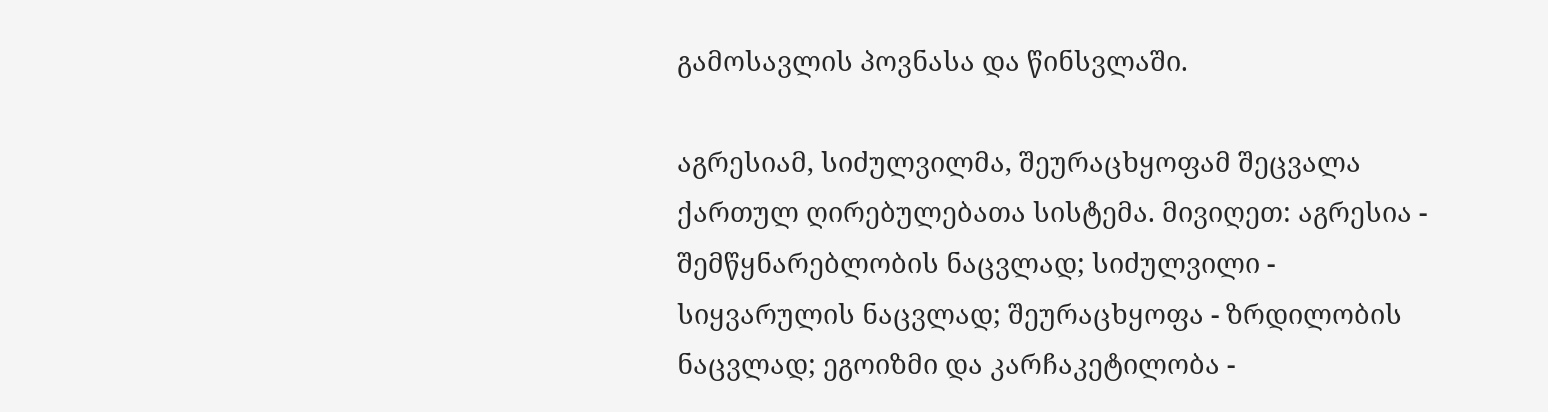გამოსავლის პოვნასა და წინსვლაში.

აგრესიამ, სიძულვილმა, შეურაცხყოფამ შეცვალა ქართულ ღირებულებათა სისტემა. მივიღეთ: აგრესია - შემწყნარებლობის ნაცვლად; სიძულვილი - სიყვარულის ნაცვლად; შეურაცხყოფა - ზრდილობის ნაცვლად; ეგოიზმი და კარჩაკეტილობა -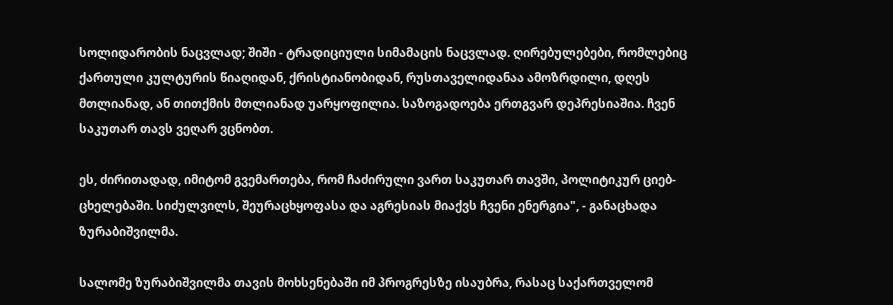სოლიდარობის ნაცვლად; შიში - ტრადიციული სიმამაცის ნაცვლად. ღირებულებები, რომლებიც ქართული კულტურის წიაღიდან, ქრისტიანობიდან, რუსთაველიდანაა ამოზრდილი, დღეს მთლიანად, ან თითქმის მთლიანად უარყოფილია. საზოგადოება ერთგვარ დეპრესიაშია. ჩვენ საკუთარ თავს ვეღარ ვცნობთ.

ეს, ძირითადად, იმიტომ გვემართება, რომ ჩაძირული ვართ საკუთარ თავში, პოლიტიკურ ციებ-ცხელებაში. სიძულვილს, შეურაცხყოფასა და აგრესიას მიაქვს ჩვენი ენერგია", - განაცხადა ზურაბიშვილმა.

სალომე ზურაბიშვილმა თავის მოხსენებაში იმ პროგრესზე ისაუბრა, რასაც საქართველომ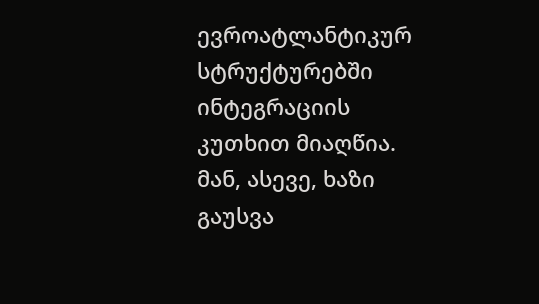ევროატლანტიკურ სტრუქტურებში ინტეგრაციის კუთხით მიაღწია. მან, ასევე, ხაზი გაუსვა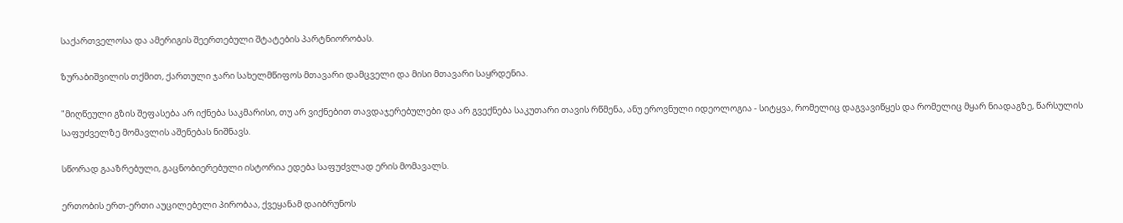საქართველოსა და ამერიგის შეერთებული შტატების პარტნიორობას.

ზურაბიშვილის თქმით, ქართული ჯარი სახელმწიფოს მთავარი დამცველი და მისი მთავარი საყრდენია.

"მიღწეული გზის შეფასება არ იქნება საკმარისი, თუ არ ვიქნებით თავდაჯერებულები და არ გვექნება საკუთარი თავის რწმენა, ანუ ეროვნული იდეოლოგია - სიტყვა, რომელიც დაგვავიწყეს და რომელიც მყარ ნიადაგზე, წარსულის საფუძველზე მომავლის აშენებას ნიშნავს.

სწორად გააზრებული, გაცნობიერებული ისტორია ედება საფუძვლად ერის მომავალს.

ერთობის ერთ-ერთი აუცილებელი პირობაა, ქვეყანამ დაიბრუნოს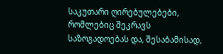საკუთარი ღირებულებები, რომლებიც შეკრავს საზოგადოებას და, შესაბამისად,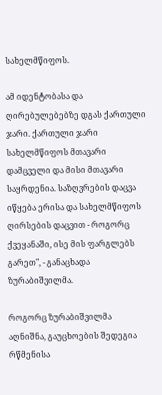სახელმწიფოს.

ამ იდენტობასა და ღირებულებებზე დგას ქართული ჯარი. ქართული ჯარი სახელმწიფოს მთავარი დამცველი და მისი მთავარი საყრდენია. საზღვრების დაცვა იწყება ერისა და სახელმწიფოს ღირსების დაცვით - როგორც ქვეყანაში, ისე მის ფარგლებს გარეთ", - განაცხადა ზურაბიშვილმა.

როგორც ზურაბიშვილმა აღნიშნა, გაუცხოების შედეგია რწმენისა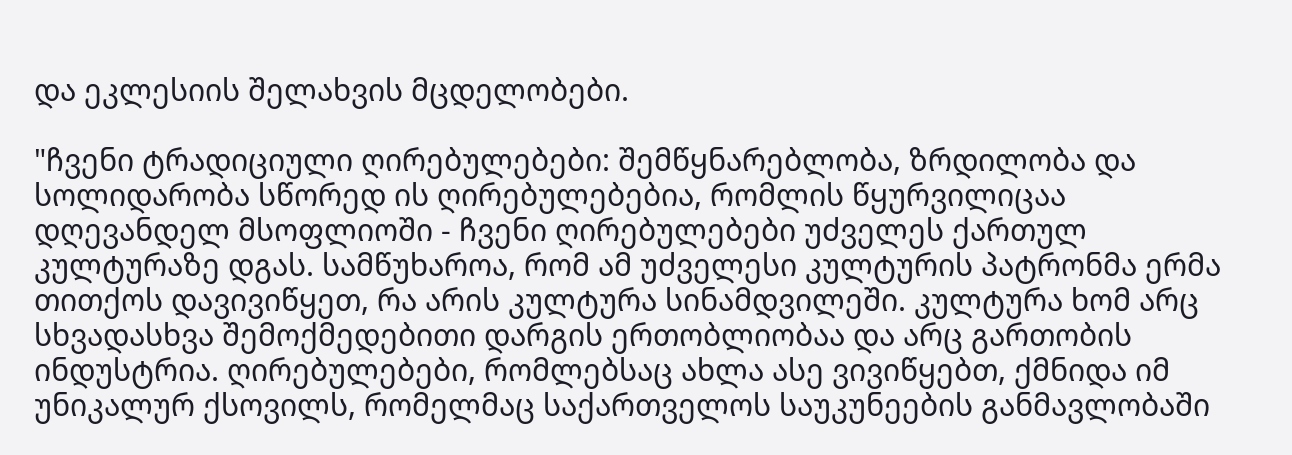და ეკლესიის შელახვის მცდელობები.

"ჩვენი ტრადიციული ღირებულებები: შემწყნარებლობა, ზრდილობა და სოლიდარობა სწორედ ის ღირებულებებია, რომლის წყურვილიცაა დღევანდელ მსოფლიოში - ჩვენი ღირებულებები უძველეს ქართულ კულტურაზე დგას. სამწუხაროა, რომ ამ უძველესი კულტურის პატრონმა ერმა თითქოს დავივიწყეთ, რა არის კულტურა სინამდვილეში. კულტურა ხომ არც სხვადასხვა შემოქმედებითი დარგის ერთობლიობაა და არც გართობის ინდუსტრია. ღირებულებები, რომლებსაც ახლა ასე ვივიწყებთ, ქმნიდა იმ უნიკალურ ქსოვილს, რომელმაც საქართველოს საუკუნეების განმავლობაში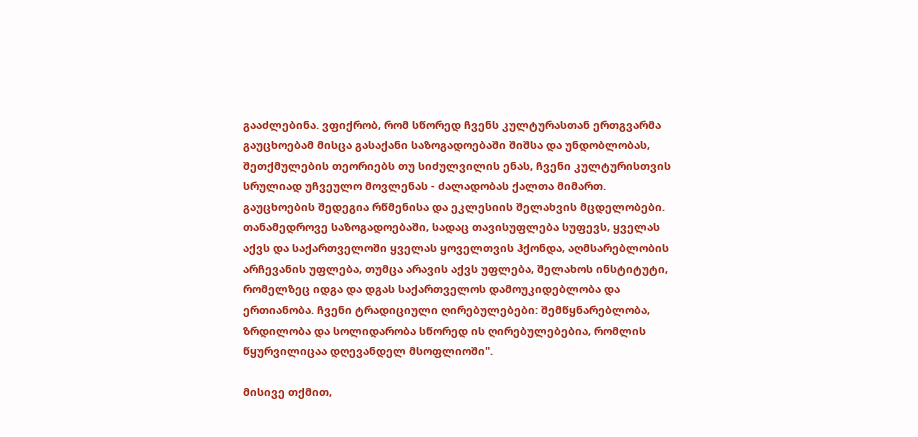გააძლებინა. ვფიქრობ, რომ სწორედ ჩვენს კულტურასთან ერთგვარმა გაუცხოებამ მისცა გასაქანი საზოგადოებაში შიშსა და უნდობლობას, შეთქმულების თეორიებს თუ სიძულვილის ენას, ჩვენი კულტურისთვის სრულიად უჩვეულო მოვლენას - ძალადობას ქალთა მიმართ. გაუცხოების შედეგია რწმენისა და ეკლესიის შელახვის მცდელობები. თანამედროვე საზოგადოებაში, სადაც თავისუფლება სუფევს, ყველას აქვს და საქართველოში ყველას ყოველთვის ჰქონდა, აღმსარებლობის არჩევანის უფლება, თუმცა არავის აქვს უფლება, შელახოს ინსტიტუტი, რომელზეც იდგა და დგას საქართველოს დამოუკიდებლობა და ერთიანობა. ჩვენი ტრადიციული ღირებულებები: შემწყნარებლობა, ზრდილობა და სოლიდარობა სწორედ ის ღირებულებებია, რომლის წყურვილიცაა დღევანდელ მსოფლიოში".

მისივე თქმით,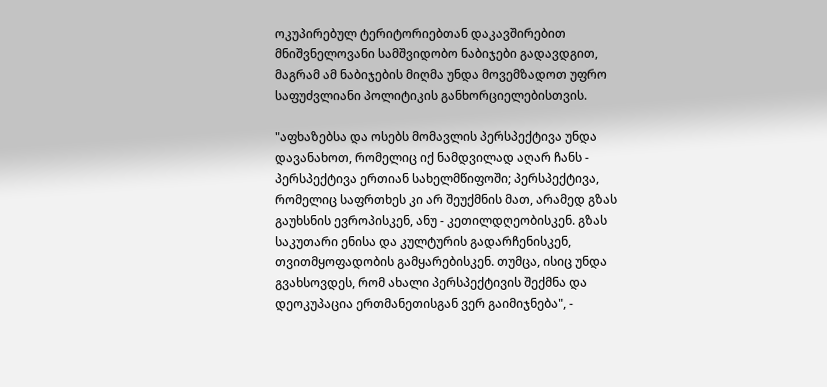ოკუპირებულ ტერიტორიებთან დაკავშირებით მნიშვნელოვანი სამშვიდობო ნაბიჯები გადავდგით, მაგრამ ამ ნაბიჯების მიღმა უნდა მოვემზადოთ უფრო საფუძვლიანი პოლიტიკის განხორციელებისთვის.

"აფხაზებსა და ოსებს მომავლის პერსპექტივა უნდა დავანახოთ, რომელიც იქ ნამდვილად აღარ ჩანს - პერსპექტივა ერთიან სახელმწიფოში; პერსპექტივა, რომელიც საფრთხეს კი არ შეუქმნის მათ, არამედ გზას გაუხსნის ევროპისკენ, ანუ - კეთილდღეობისკენ. გზას საკუთარი ენისა და კულტურის გადარჩენისკენ, თვითმყოფადობის გამყარებისკენ. თუმცა, ისიც უნდა გვახსოვდეს, რომ ახალი პერსპექტივის შექმნა და დეოკუპაცია ერთმანეთისგან ვერ გაიმიჯნება", -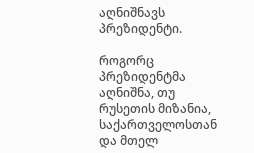აღნიშნავს პრეზიდენტი.

როგორც პრეზიდენტმა აღნიშნა, თუ რუსეთის მიზანია, საქართველოსთან და მთელ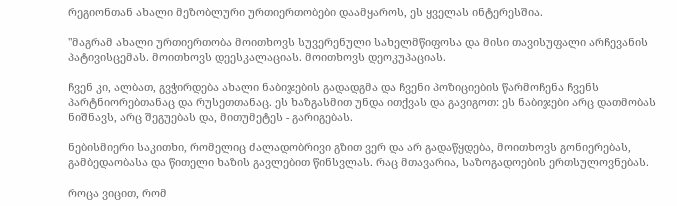რეგიონთან ახალი მეზობლური ურთიერთობები დაამყაროს, ეს ყველას ინტერესშია.

"მაგრამ ახალი ურთიერთობა მოითხოვს სუვერენული სახელმწიფოსა და მისი თავისუფალი არჩევანის პატივისცემას. მოითხოვს დეესკალაციას. მოითხოვს დეოკუპაციას.

ჩვენ კი, ალბათ, გვჭირდება ახალი ნაბიჯების გადადგმა და ჩვენი პოზიციების წარმოჩენა ჩვენს პარტნიორებთანაც და რუსეთთანაც. ეს ხაზგასმით უნდა ითქვას და გავიგოთ: ეს ნაბიჯები არც დათმობას ნიშნავს, არც შეგუებას და, მითუმეტეს - გარიგებას.

ნებისმიერი საკითხი, რომელიც ძალადობრივი გზით ვერ და არ გადაწყდება, მოითხოვს გონიერებას, გამბედაობასა და წითელი ხაზის გავლებით წინსვლას. რაც მთავარია, საზოგადოების ერთსულოვნებას.

როცა ვიცით, რომ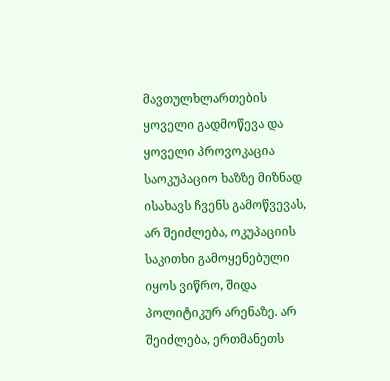მავთულხლართების ყოველი გადმოწევა და ყოველი პროვოკაცია საოკუპაციო ხაზზე მიზნად ისახავს ჩვენს გამოწვევას, არ შეიძლება, ოკუპაციის საკითხი გამოყენებული იყოს ვიწრო, შიდა პოლიტიკურ არენაზე. არ შეიძლება, ერთმანეთს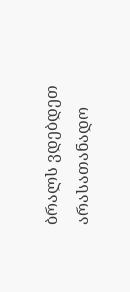ბრალს ვდებდეთ არასათანადო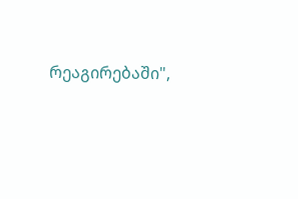რეაგირებაში",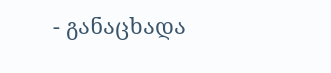- განაცხადა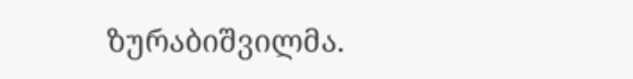ზურაბიშვილმა.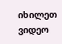იხილეთ ვიდეო